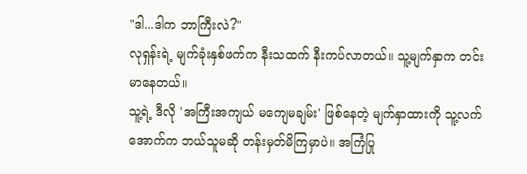"ဒါ...ဒါက ဘာကြီးလဲ?"
လုရှန်းရဲ့ မျက်ခုံးနှစ်ဖက်က နီးသထက် နီးကပ်လာတယ်။ သူ့မျက်နှာက တင်းမာနေတယ်။
သူ့ရဲ့ ဒီလို 'အကြီးအကျယ် မကျေမချမ်း' ဖြစ်နေတဲ့ မျက်နှာထားကို သူ့လက်အောက်က ဘယ်သူမဆို တန်းမှတ်မိကြမှာပဲ။ အကြံပြု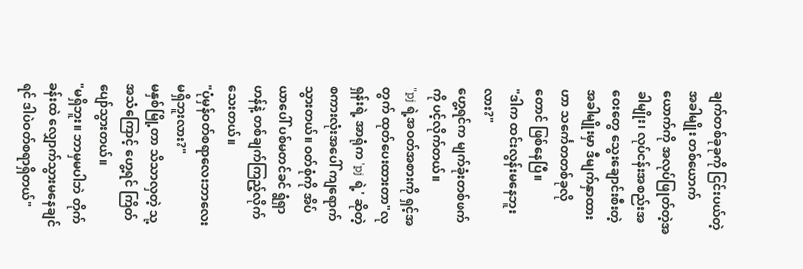ချက်တစ်ခုခုကို ငြင်းပယ်တဲ့အခါမျိုး တစ်ယောက်ယောက်ကို အလုပ်ဖြုတ်တဲ့အခါမျိုး၊ လုပ်ငန်းအစည်းအဝေးတွေ သွေးချောင်းစီးတဲ့အခါမျိုးမှာ ဒီမျက်နှာထားဟာ သင်္ကေတတစ်ခုလိုတောင် ဖြစ်နေပြီ။
"ဒါက ထင်းလွန်းမနေဘူးလား?"
ဟွေ့ရင်က မျက်ခုံးတစ်ဖက်ကို ပင့်လိုက်တယ်။
"pj ရဲ့အဝတ်အစားကို ရှင့်အတွက် ထုတ်ပေးထားတာ"လုရှန်းရဲ့ အာရုံက 'pj ရဲ့' ဆိုတဲ့ စကားလုံးအပေါ် ကျရောက်သွားတယ်။ ဝတ်စုံကို အိပ်ယာပေါ် ပစ်မတင်ခင် ရွံရှာဟန်နဲ့ တစ်ချက်ကြည့်လိုက်သေးတယ်။
"ပုံမှန်ဝတ်စရာလေးဘာလေး မရှိဘူးလား?"
မနှစ်မြို့တာ သိသာလှတဲ့ သု့အသံကြောင့် ဟွေ့ရင် ကြိတ်ပျော်သွားတယ်။
"မရှိဘူး။ ဘာမှမပါဘဲ တိုက်ခန်းထဲ လျှောက်သွားမနေချင်ရင် ဒါပဲဝတ်စရာရှိတယ်"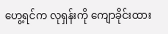ဟွေ့ရင်က လုရှန်းကို ကျောခိုင်းထား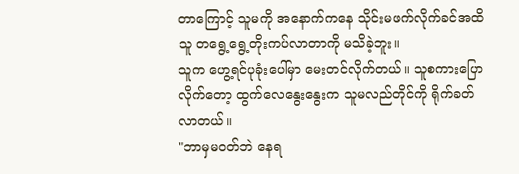တာကြောင့် သူမကို အနောက်ကနေ သိုင်းမဖက်လိုက်ခင်အထိ သူ တရွေ့ရွေ့တိုးကပ်လာတာကို မသိခဲ့ဘူး။
သူက ဟွေ့ရင်ပုခုံးပေါ်မှာ မေးတင်လိုက်တယ်။ သူစကားပြောလိုက်တော့ ထွက်လေနွေးနွေးက သူမလည်တိုင်ကို ရိုက်ခတ်လာတယ်။
"ဘာမှမဝတ်ဘဲ နေရ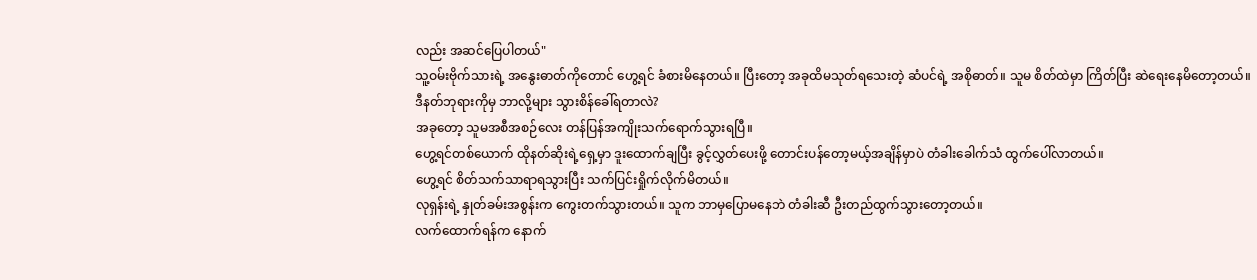လည်း အဆင်ပြေပါတယ်"
သူ့ဝမ်းဗိုက်သားရဲ့ အနွေးဓာတ်ကိုတောင် ဟွေ့ရင် ခံစားမိနေတယ်။ ပြီးတော့ အခုထိမသုတ်ရသေးတဲ့ ဆံပင်ရဲ့ အစိုဓာတ်။ သူမ စိတ်ထဲမှာ ကြိတ်ပြီး ဆဲရေးနေမိတော့တယ်။
ဒီနတ်ဘုရားကိုမှ ဘာလို့များ သွားစိန်ခေါ်ရတာလဲ?
အခုတော့ သူမအစီအစဉ်လေး တန်ပြန်အကျိုးသက်ရောက်သွားရပြီ။
ဟွေ့ရင်တစ်ယောက် ထိုနတ်ဆိုးရဲ့ရှေ့မှာ ဒူးထောက်ချပြီး ခွင့်လွှတ်ပေးဖို့ တောင်းပန်တော့မယ့်အချိန်မှာပဲ တံခါးခေါက်သံ ထွက်ပေါ်လာတယ်။
ဟွေ့ရင် စိတ်သက်သာရာရသွားပြီး သက်ပြင်းရှိုက်လိုက်မိတယ်။
လုရှန်းရဲ့ နှုတ်ခမ်းအစွန်းက ကွေးတက်သွားတယ်။ သူက ဘာမှပြောမနေဘဲ တံခါးဆီ ဦးတည်ထွက်သွားတော့တယ်။
လက်ထောက်ရန်က နောက်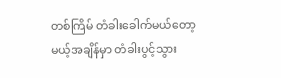တစ်ကြိမ် တံခါးခေါက်မယ်တော့မယ့်အချိန်မှာ တံခါးပွင့်သွား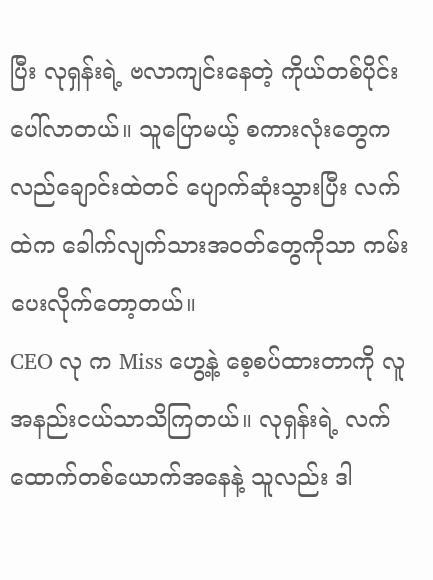ပြီး လုရှန်းရဲ့ ဗလာကျင်းနေတဲ့ ကိုယ်တစ်ပိုင်းပေါ်လာတယ်။ သူပြောမယ့် စကားလုံးတွေက လည်ချောင်းထဲတင် ပျောက်ဆုံးသွားပြီး လက်ထဲက ခေါက်လျက်သားအဝတ်တွေကိုသာ ကမ်းပေးလိုက်တော့တယ်။
CEO လု က Miss ဟွေ့နဲ့ စေ့စပ်ထားတာကို လူအနည်းငယ်သာသိကြတယ်။ လုရှန်းရဲ့ လက်ထောက်တစ်ယောက်အနေနဲ့ သူလည်း ဒါ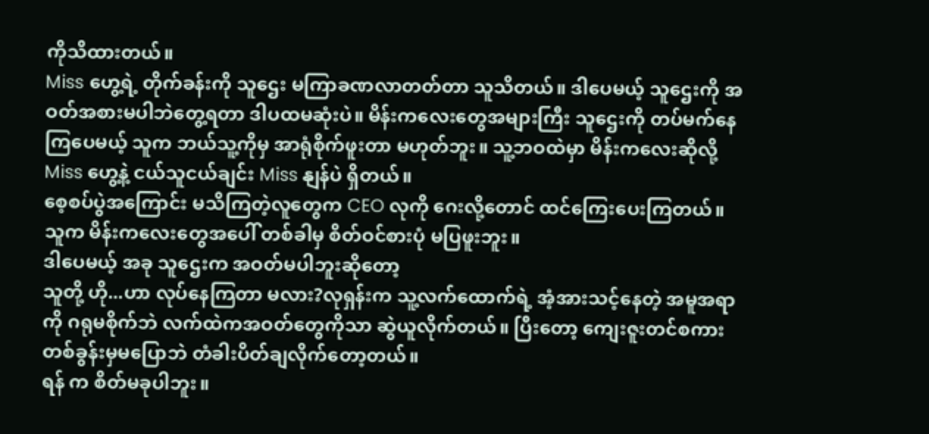ကိုသိထားတယ်။
Miss ဟွေ့ရဲ့ တိုက်ခန်းကို သူဌေး မကြာခဏလာတတ်တာ သူသိတယ်။ ဒါပေမယ့် သူဌေးကို အဝတ်အစားမပါဘဲတွေ့ရတာ ဒါပထမဆုံးပဲ။ မိန်းကလေးတွေအများကြီး သူဌေးကို တပ်မက်နေကြပေမယ့် သူက ဘယ်သူ့ကိုမှ အာရုံစိုက်ဖူးတာ မဟုတ်ဘူး။ သူ့ဘဝထဲမှာ မိန်းကလေးဆိုလို့ Miss ဟွေ့နဲ့ ငယ်သူငယ်ချင်း Miss နျန်ပဲ ရှိတယ်။
စေ့စပ်ပွဲအကြောင်း မသိကြတဲ့လူတွေက CEO လုကို ဂေးလို့တောင် ထင်ကြေးပေးကြတယ်။ သူက မိန်းကလေးတွေအပေါ် တစ်ခါမှ စိတ်ဝင်စားပုံ မပြဖူးဘူး။
ဒါပေမယ့် အခု သူဌေးက အဝတ်မပါဘူးဆိုတော့
သူတို့ ဟို...ဟာ လုပ်နေကြတာ မလား?လုရှန်းက သူ့လက်ထောက်ရဲ့ အံ့အားသင့်နေတဲ့ အမူအရာကို ဂရုမစိုက်ဘဲ လက်ထဲကအဝတ်တွေကိုသာ ဆွဲယူလိုက်တယ်။ ပြီးတော့ ကျေးဇူးတင်စကား တစ်ခွန်းမှမပြောဘဲ တံခါးပိတ်ချလိုက်တော့တယ်။
ရန် က စိတ်မခုပါဘူး။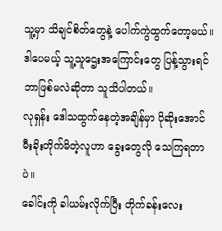သူ့မှာ သိချင်စိတ်တွေနဲ့ ပေါက်ကွဲထွက်တော့မယ်။ ဒါပေမယ့် သူ့သူဌေးအကြောင်းတွေ ပြန့်သွားရင် ဘာဖြစ်မလဲဆိုတာ သူသိပါတယ်။
လုရှန်း ဒေါသထွက်နေတဲ့အချိန်မှာ ပိုဆိုးအောင် မီးခိုးတိုက်မိတဲ့လူဟာ ခွေးတွေလို သေကြရတာပဲ။
ခေါင်းကို ခါယမ်းလိုက်ပြီး တိုက်ခန်းလေး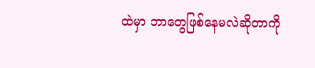ထဲမှာ ဘာတွေဖြစ်နေမလဲဆိုတာကို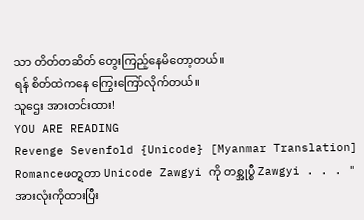သာ တိတ်တဆိတ် တွေးကြည့်နေမိတော့တယ်။
ရန် စိတ်ထဲကနေ ကြွေးကြော်လိုက်တယ်။
သူဌေး အားတင်းထား!
YOU ARE READING
Revenge Sevenfold {Unicode} [Myanmar Translation]
Romanceဖတ္ရတာ Unicode Zawgyi ကို တစ္အုပ္စီ Zawgyi . . . "အားလုံးကိုထားပြီး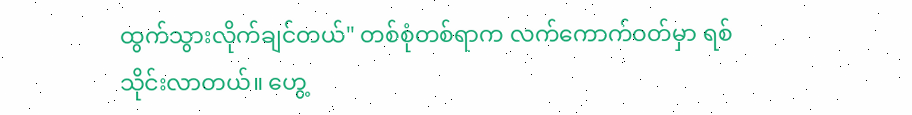ထွက်သွားလိုက်ချင်တယ်" တစ်စုံတစ်ရာက လက်ကောက်ဝတ်မှာ ရစ်သိုင်းလာတယ်။ ဟွေ့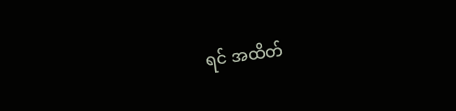ရင် အထိတ်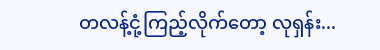တလန့်ငုံ့ကြည့်လိုက်တော့ လုရှန်း...